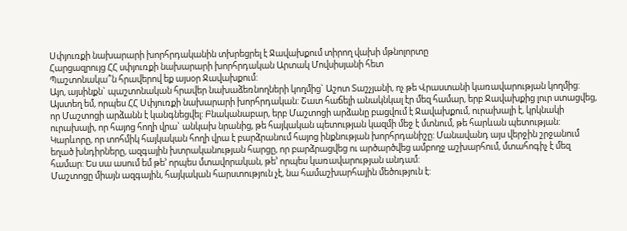Սփյուռքի նախարարի խորհրդականին տխրեցրել է Ջավախքում տիրող վախի մթնոլորտը
Հարցազրույց ՀՀ սփյուռքի նախարարի խորհրդական Արտակ Մովսիսյանի հետ
Պաշտոնակա՞ն հրավերով եք այսօր Ջավախքում:
Այո, այսինքն` պաշտոնական հրավեր նախաձեռնողների կողմից` Աշոտ Տաշչյանի, ոչ թե Վրաստանի կառավարության կողմից: Այստեղ եմ, որպես ՀՀ Սփյուռքի նախարարի խորհրդական: Շատ հաճելի անակնկալ էր մեզ համար, երբ Ջավախքից լուր ստացվեց, որ Մաշտոցի արձանն է կանգնեցվել: Բնականաբար, երբ Մաշտոցի արձանը բացվում է Ջավախքում, ուրախալի է, կրկնակի ուրախալի, որ հայոց հողի վրա` անկախ նրանից, թե հայկական պետության կազմի մեջ է մտնում, թե հարևան պետության: Կարևորը, որ տոհմիկ հայկական հողի վրա է բարձրանում հայոց ինքնության խորհրդանիշը: Մանավանդ այս վերջին շրջանում եղած խնդիրները, ազգային խտրականության հարցը, որ բարձրացվեց ու արծարծվեց ամբողջ աշխարհում, մտահոգիչ է մեզ համար: Ես սա ասում եմ թե’ որպես մտավորական, թե’ որպես կառավարության անդամ:
Մաշտոցը միայն ազգային, հայկական հարստություն չէ, նա համաշխարհային մեծություն է: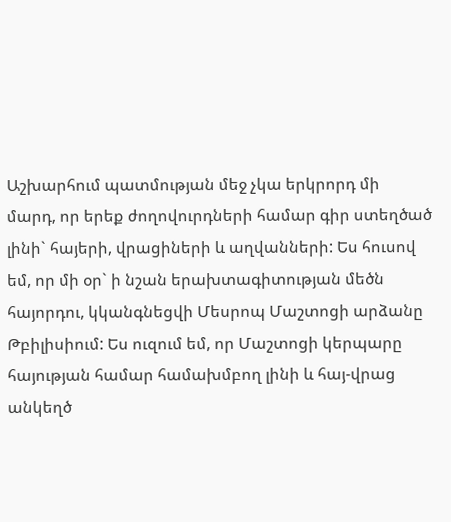Աշխարհում պատմության մեջ չկա երկրորդ մի մարդ, որ երեք ժողովուրդների համար գիր ստեղծած լինի` հայերի, վրացիների և աղվանների: Ես հուսով եմ, որ մի օր` ի նշան երախտագիտության մեծն հայորդու, կկանգնեցվի Մեսրոպ Մաշտոցի արձանը Թբիլիսիում: Ես ուզում եմ, որ Մաշտոցի կերպարը հայության համար համախմբող լինի և հայ-վրաց անկեղծ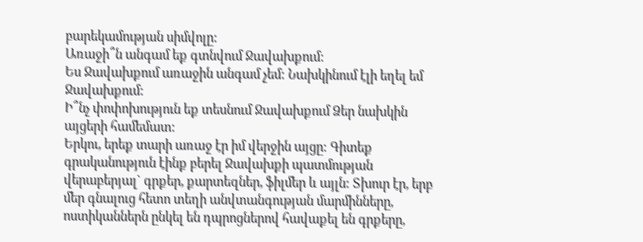բարեկամության սիմվոլը:
Առաջի՞ն անգամ եք գտնվում Ջավախքում:
Ես Ջավախքում առաջին անգամ չեմ: Նախկինում էլի եղել եմ Ջավախքում:
Ի՞նչ փոփոխություն եք տեսնում Ջավախքում Ձեր նախկին այցերի համեմատ:
Երկու, երեք տարի առաջ էր իմ վերջին այցը: Գիտեք գրականություն էինք բերել Ջավախքի պատմության վերաբերյալ` գրքեր, քարտեզներ, ֆիլմեր և այլն: Տխուր էր, երբ մեր գնալուց հետո տեղի անվտանգության մարմինները, ոստիկաններն ընկել են դպրոցներով հավաքել են գրքերը,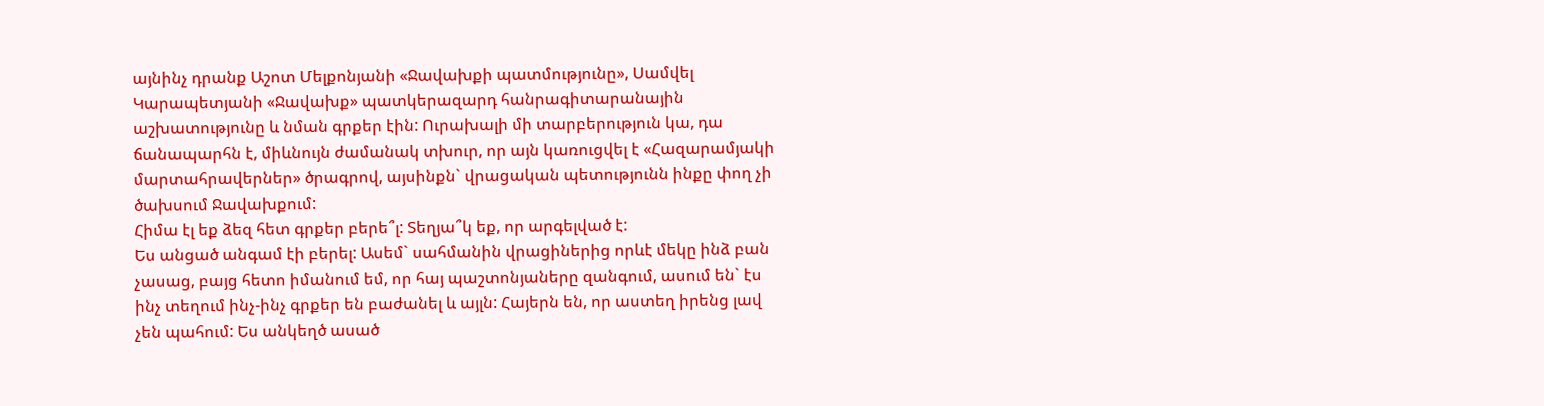այնինչ դրանք Աշոտ Մելքոնյանի «Ջավախքի պատմությունը», Սամվել Կարապետյանի «Ջավախք» պատկերազարդ հանրագիտարանային աշխատությունը և նման գրքեր էին: Ուրախալի մի տարբերություն կա, դա ճանապարհն է, միևնույն ժամանակ տխուր, որ այն կառուցվել է «Հազարամյակի մարտահրավերներ» ծրագրով, այսինքն` վրացական պետությունն ինքը փող չի ծախսում Ջավախքում:
Հիմա էլ եք ձեզ հետ գրքեր բերե՞լ: Տեղյա՞կ եք, որ արգելված է:
Ես անցած անգամ էի բերել: Ասեմ` սահմանին վրացիներից որևէ մեկը ինձ բան չասաց, բայց հետո իմանում եմ, որ հայ պաշտոնյաները զանգում, ասում են` էս ինչ տեղում ինչ-ինչ գրքեր են բաժանել և այլն: Հայերն են, որ աստեղ իրենց լավ չեն պահում: Ես անկեղծ ասած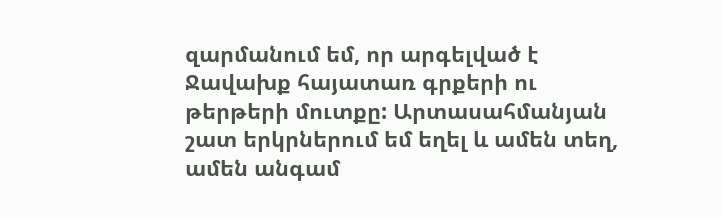զարմանում եմ, որ արգելված է Ջավախք հայատառ գրքերի ու թերթերի մուտքը: Արտասահմանյան շատ երկրներում եմ եղել և ամեն տեղ, ամեն անգամ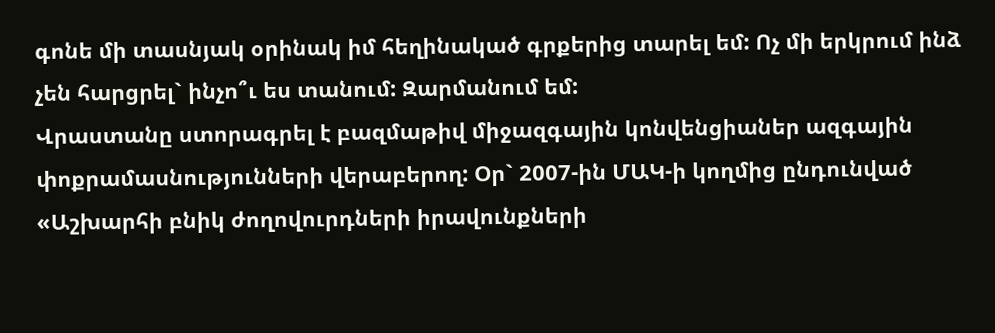գոնե մի տասնյակ օրինակ իմ հեղինակած գրքերից տարել եմ: Ոչ մի երկրում ինձ չեն հարցրել` ինչո՞ւ ես տանում: Զարմանում եմ:
Վրաստանը ստորագրել է բազմաթիվ միջազգային կոնվենցիաներ ազգային փոքրամասնությունների վերաբերող: Օր` 2007-ին ՄԱԿ-ի կողմից ընդունված «Աշխարհի բնիկ ժողովուրդների իրավունքների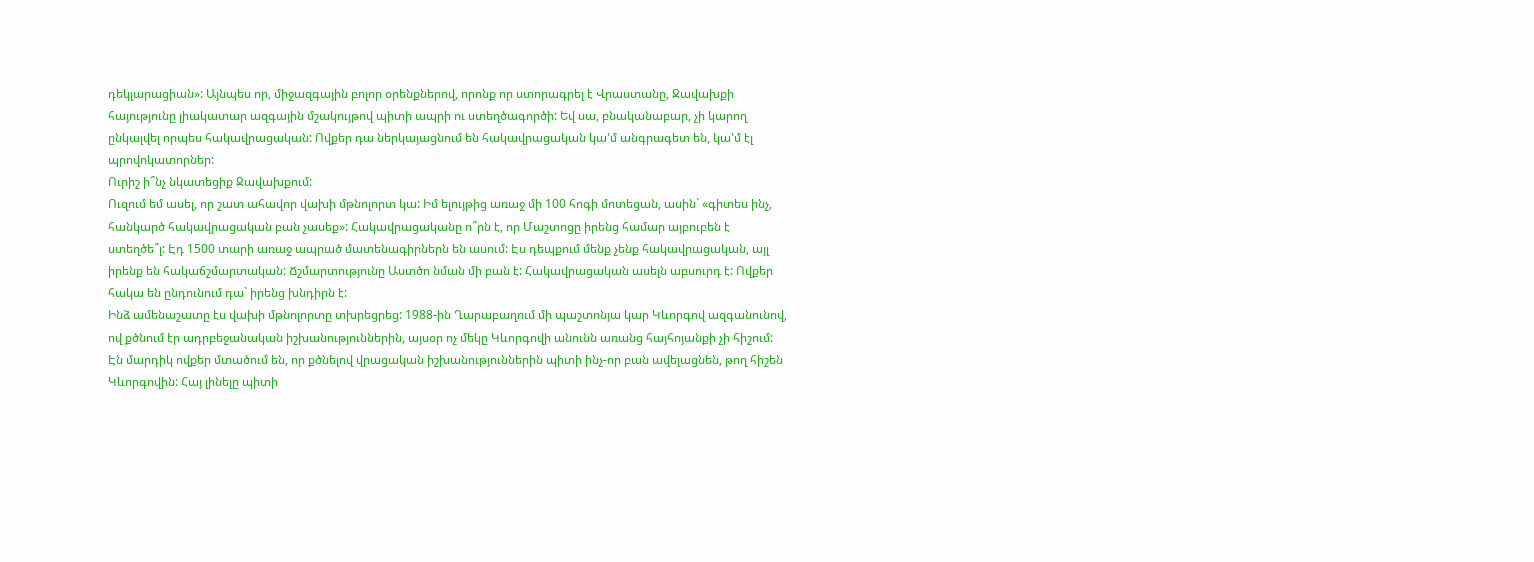դեկլարացիան»: Այնպես որ, միջազգային բոլոր օրենքներով, որոնք որ ստորագրել է Վրաստանը, Ջավախքի հայությունը լիակատար ազգային մշակույթով պիտի ապրի ու ստեղծագործի: Եվ սա, բնականաբար, չի կարող ընկալվել որպես հակավրացական: Ովքեր դա ներկայացնում են հակավրացական կա'մ անգրագետ են, կա'մ էլ պրովոկատորներ:
Ուրիշ ի՞նչ նկատեցիք Ջավախքում:
Ուզում եմ ասել, որ շատ ահավոր վախի մթնոլորտ կա: Իմ ելույթից առաջ մի 100 հոգի մոտեցան, ասին` «գիտես ինչ, հանկարծ հակավրացական բան չասեք»: Հակավրացականը ո՞րն է, որ Մաշտոցը իրենց համար այբուբեն է ստեղծե՞լ: Էդ 1500 տարի առաջ ապրած մատենագիրներն են ասում: Էս դեպքում մենք չենք հակավրացական, այլ իրենք են հակաճշմարտական: Ճշմարտությունը Աստծո նման մի բան է: Հակավրացական ասելն աբսուրդ է: Ովքեր հակա են ընդունում դա` իրենց խնդիրն է:
Ինձ ամենաշատը էս վախի մթնոլորտը տխրեցրեց: 1988-ին Ղարաբաղում մի պաշտոնյա կար Կևորգով ազգանունով, ով քծնում էր ադրբեջանական իշխանություններին, այսօր ոչ մեկը Կևորգովի անունն առանց հայհոյանքի չի հիշում: Էն մարդիկ ովքեր մտածում են, որ քծնելով վրացական իշխանություններին պիտի ինչ-որ բան ավելացնեն, թող հիշեն Կևորգովին: Հայ լինելը պիտի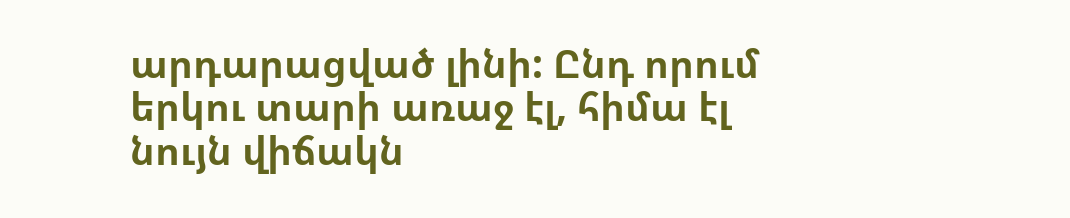արդարացված լինի: Ընդ որում երկու տարի առաջ էլ, հիմա էլ նույն վիճակն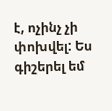է, ոչինչ չի փոխվել: Ես գիշերել եմ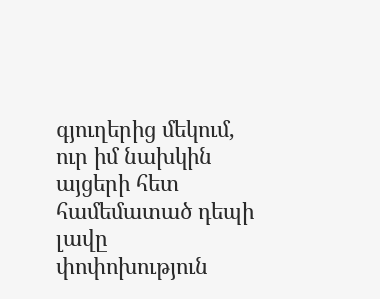գյուղերից մեկում, ուր իմ նախկին այցերի հետ համեմատած դեպի լավը փոփոխություն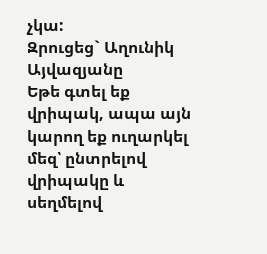չկա:
Զրուցեց` Աղունիկ Այվազյանը
Եթե գտել եք վրիպակ, ապա այն կարող եք ուղարկել մեզ՝ ընտրելով վրիպակը և սեղմելով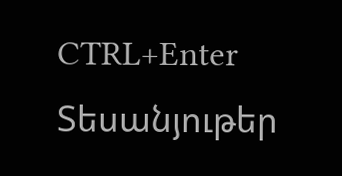CTRL+Enter
Տեսանյութեր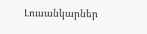Լուսանկարներ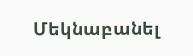Մեկնաբանել